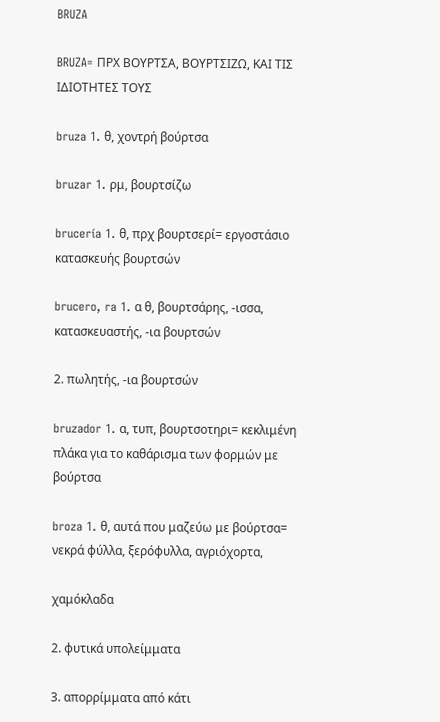BRUZA

BRUZA= ΠΡΧ ΒΟΥΡΤΣΑ, ΒΟΥΡΤΣΙΖΩ, ΚΑΙ ΤΙΣ ΙΔΙΟΤΗΤΕΣ ΤΟΥΣ

bruza 1. θ, χοντρή βούρτσα

bruzar 1. ρμ, βουρτσίζω

brucería 1. θ, πρχ βουρτσερί= εργοστάσιο κατασκευής βουρτσών

brucero, ra 1. α θ, βουρτσάρης, -ισσα, κατασκευαστής, -ια βουρτσών

2. πωλητής, -ια βουρτσών

bruzador 1. α, τυπ, βουρτσοτηρι= κεκλιμένη πλάκα για το καθάρισμα των φορμών με βούρτσα

broza 1. θ, αυτά που μαζεύω με βούρτσα= νεκρά φύλλα, ξερόφυλλα, αγριόχορτα,

χαμόκλαδα

2. φυτικά υπολείμματα

3. απορρίμματα από κάτι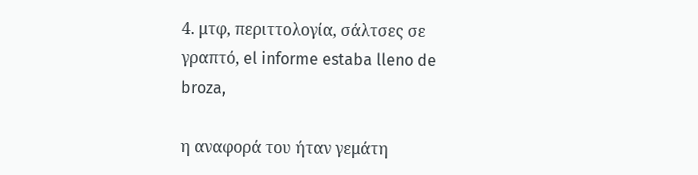4. μτφ, περιττολογία, σάλτσες σε γραπτό, el informe estaba lleno de broza,

η αναφορά του ήταν γεμάτη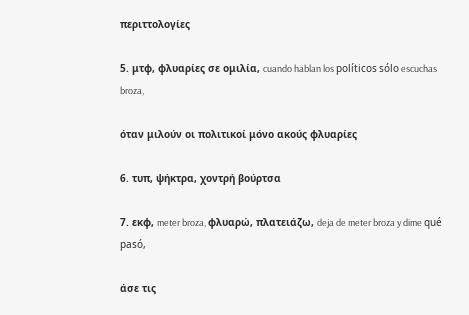περιττολογίες

5. μτφ, φλυαρίες σε ομιλία, cuando hablan los políticos sólo escuchas broza,

όταν μιλούν οι πολιτικοί μόνο ακούς φλυαρίες

6. τυπ, ψήκτρα, χοντρή βούρτσα

7. εκφ, meter broza, φλυαρώ, πλατειάζω, deja de meter broza y dime qué pasó,

άσε τις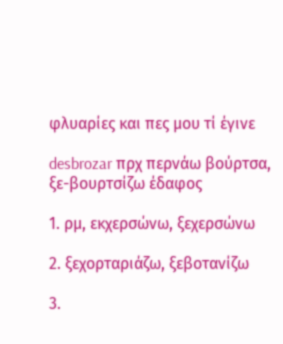φλυαρίες και πες μου τί έγινε

desbrozar πρχ περνάω βούρτσα, ξε-βουρτσίζω έδαφος

1. ρμ, εκχερσώνω, ξεχερσώνω

2. ξεχορταριάζω, ξεβοτανίζω

3.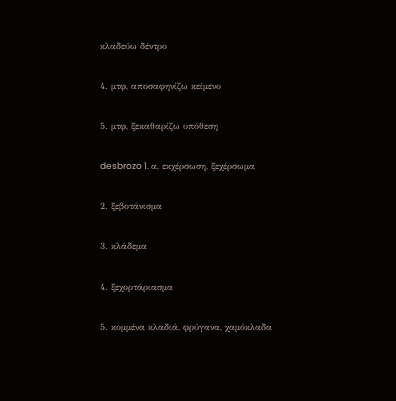κλαδεύω δέντρο

4. μτφ, αποσαφηνίζω κείμενο

5. μτφ, ξεκαθαρίζω υπόθεση

desbrozo 1. α, εκχέρσωση, ξεχέρσωμα

2. ξεβοτάνισμα

3. κλάδεμα

4. ξεχορτάριασμα

5. κομμένα κλαδιά, φρύγανα, χαμόκλαδα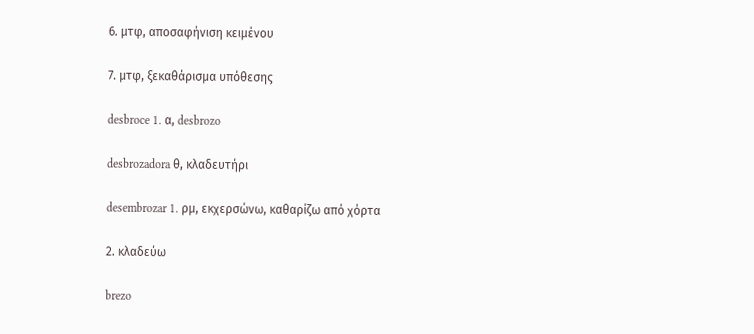6. μτφ, αποσαφήνιση κειμένου

7. μτφ, ξεκαθάρισμα υπόθεσης

desbroce 1. α, desbrozo

desbrozadora θ, κλαδευτήρι

desembrozar 1. ρμ, εκχερσώνω, καθαρίζω από χόρτα

2. κλαδεύω

brezo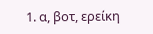1. α, βοτ, ερείκη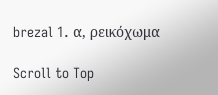brezal 1. α, ρεικόχωμα

Scroll to Top